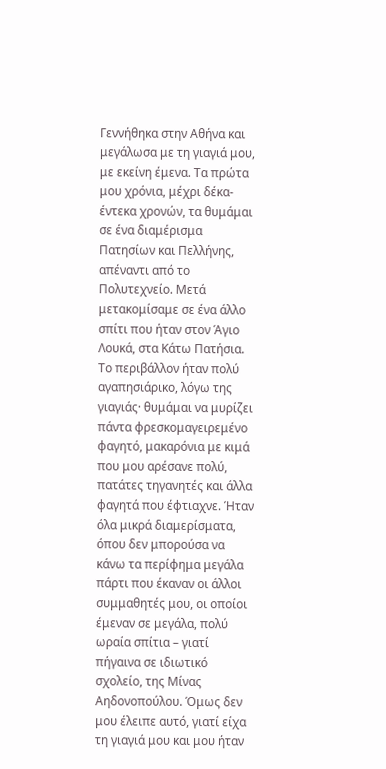Γεννήθηκα στην Αθήνα και μεγάλωσα με τη γιαγιά μου, με εκείνη έμενα. Τα πρώτα μου χρόνια, μέχρι δέκα-έντεκα χρονών, τα θυμάμαι σε ένα διαμέρισμα Πατησίων και Πελλήνης, απέναντι από το Πολυτεχνείο. Μετά μετακομίσαμε σε ένα άλλο σπίτι που ήταν στον Άγιο Λουκά, στα Κάτω Πατήσια. Το περιβάλλον ήταν πολύ αγαπησιάρικο, λόγω της γιαγιάς· θυμάμαι να μυρίζει πάντα φρεσκομαγειρεμένο φαγητό, μακαρόνια με κιμά που μου αρέσανε πολύ, πατάτες τηγανητές και άλλα φαγητά που έφτιαχνε. Ήταν όλα μικρά διαμερίσματα, όπου δεν μπορούσα να κάνω τα περίφημα μεγάλα πάρτι που έκαναν οι άλλοι συμμαθητές μου, οι οποίοι έμεναν σε μεγάλα, πολύ ωραία σπίτια – γιατί πήγαινα σε ιδιωτικό σχολείο, της Μίνας Αηδονοπούλου. Όμως δεν μου έλειπε αυτό, γιατί είχα τη γιαγιά μου και μου ήταν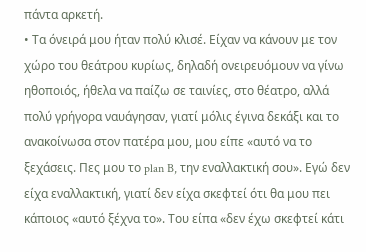πάντα αρκετή.
• Τα όνειρά μου ήταν πολύ κλισέ. Είχαν να κάνουν με τον χώρο του θεάτρου κυρίως, δηλαδή ονειρευόμουν να γίνω ηθοποιός, ήθελα να παίζω σε ταινίες, στο θέατρο, αλλά πολύ γρήγορα ναυάγησαν, γιατί μόλις έγινα δεκάξι και το ανακοίνωσα στον πατέρα μου, μου είπε «αυτό να το ξεχάσεις. Πες μου το plan B, την εναλλακτική σου». Εγώ δεν είχα εναλλακτική, γιατί δεν είχα σκεφτεί ότι θα μου πει κάποιος «αυτό ξέχνα το». Του είπα «δεν έχω σκεφτεί κάτι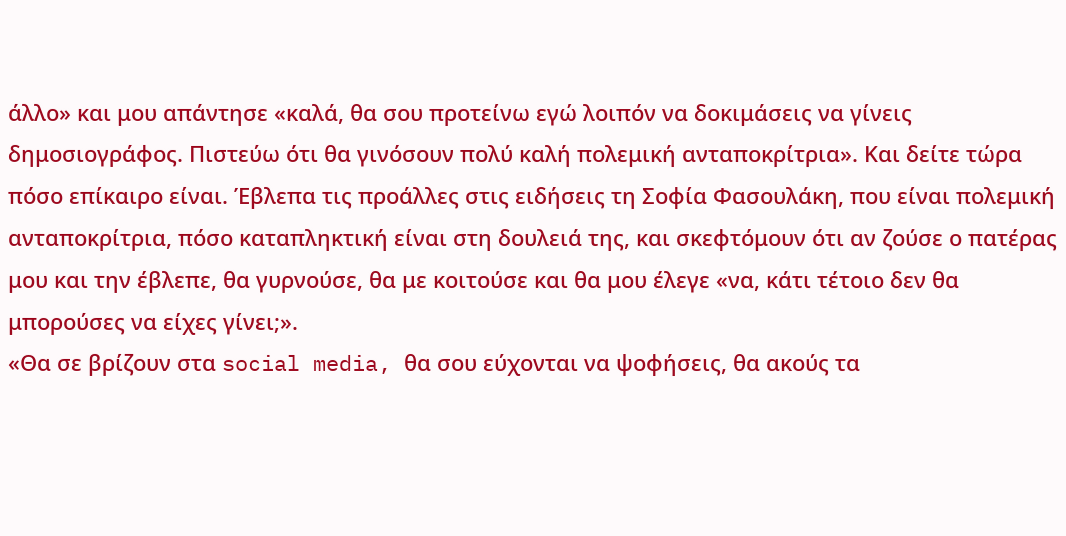άλλο» και μου απάντησε «καλά, θα σου προτείνω εγώ λοιπόν να δοκιμάσεις να γίνεις δημοσιογράφος. Πιστεύω ότι θα γινόσουν πολύ καλή πολεμική ανταποκρίτρια». Και δείτε τώρα πόσο επίκαιρο είναι. Έβλεπα τις προάλλες στις ειδήσεις τη Σοφία Φασουλάκη, που είναι πολεμική ανταποκρίτρια, πόσο καταπληκτική είναι στη δουλειά της, και σκεφτόμουν ότι αν ζούσε ο πατέρας μου και την έβλεπε, θα γυρνούσε, θα με κοιτούσε και θα μου έλεγε «να, κάτι τέτοιο δεν θα μπορούσες να είχες γίνει;».
«Θα σε βρίζουν στα social media, θα σου εύχονται να ψοφήσεις, θα ακούς τα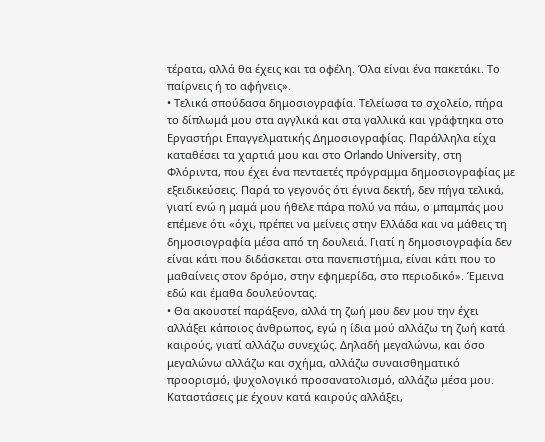τέρατα, αλλά θα έχεις και τα οφέλη. Όλα είναι ένα πακετάκι. Το παίρνεις ή το αφήνεις».
• Τελικά σπούδασα δημοσιογραφία. Τελείωσα το σχολείο, πήρα το δίπλωμά μου στα αγγλικά και στα γαλλικά και γράφτηκα στο Εργαστήρι Επαγγελματικής Δημοσιογραφίας. Παράλληλα είχα καταθέσει τα χαρτιά μου και στο Orlando University, στη Φλόριντα, που έχει ένα πενταετές πρόγραμμα δημοσιογραφίας με εξειδικεύσεις. Παρά το γεγονός ότι έγινα δεκτή, δεν πήγα τελικά, γιατί ενώ η μαμά μου ήθελε πάρα πολύ να πάω, ο μπαμπάς μου επέμενε ότι «όχι, πρέπει να μείνεις στην Ελλάδα και να μάθεις τη δημοσιογραφία μέσα από τη δουλειά. Γιατί η δημοσιογραφία δεν είναι κάτι που διδάσκεται στα πανεπιστήμια, είναι κάτι που το μαθαίνεις στον δρόμο, στην εφημερίδα, στο περιοδικό». Έμεινα εδώ και έμαθα δουλεύοντας.
• Θα ακουστεί παράξενο, αλλά τη ζωή μου δεν μου την έχει αλλάξει κάποιος άνθρωπος, εγώ η ίδια μού αλλάζω τη ζωή κατά καιρούς, γιατί αλλάζω συνεχώς. Δηλαδή μεγαλώνω, και όσο μεγαλώνω αλλάζω και σχήμα, αλλάζω συναισθηματικό προορισμό, ψυχολογικό προσανατολισμό, αλλάζω μέσα μου. Καταστάσεις με έχουν κατά καιρούς αλλάξει,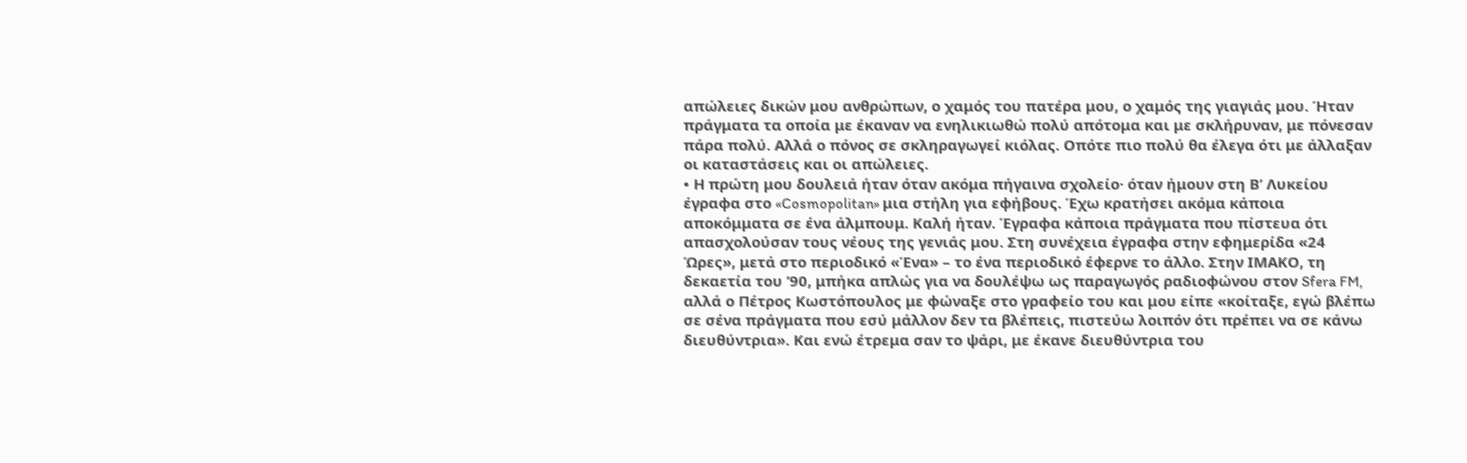απώλειες δικών μου ανθρώπων, ο χαμός του πατέρα μου, ο χαμός της γιαγιάς μου. Ήταν πράγματα τα οποία με έκαναν να ενηλικιωθώ πολύ απότομα και με σκλήρυναν, με πόνεσαν πάρα πολύ. Αλλά ο πόνος σε σκληραγωγεί κιόλας. Οπότε πιο πολύ θα έλεγα ότι με άλλαξαν οι καταστάσεις και οι απώλειες.
• Η πρώτη μου δουλειά ήταν όταν ακόμα πήγαινα σχολείο· όταν ήμουν στη Β’ Λυκείου έγραφα στο «Cosmopolitan» μια στήλη για εφήβους. Έχω κρατήσει ακόμα κάποια αποκόμματα σε ένα άλμπουμ. Καλή ήταν. Έγραφα κάποια πράγματα που πίστευα ότι απασχολούσαν τους νέους της γενιάς μου. Στη συνέχεια έγραφα στην εφημερίδα «24 Ώρες», μετά στο περιοδικό «Ένα» – το ένα περιοδικό έφερνε το άλλο. Στην ΙΜΑΚΟ, τη δεκαετία του ’90, μπήκα απλώς για να δουλέψω ως παραγωγός ραδιοφώνου στον Sfera FM, αλλά ο Πέτρος Κωστόπουλος με φώναξε στο γραφείο του και μου είπε «κοίταξε, εγώ βλέπω σε σένα πράγματα που εσύ μάλλον δεν τα βλέπεις, πιστεύω λοιπόν ότι πρέπει να σε κάνω διευθύντρια». Και ενώ έτρεμα σαν το ψάρι, με έκανε διευθύντρια του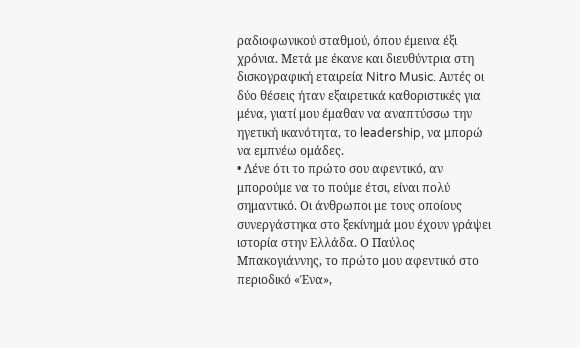ραδιοφωνικού σταθμού, όπου έμεινα έξι χρόνια. Μετά με έκανε και διευθύντρια στη δισκογραφική εταιρεία Nitro Music. Αυτές οι δύο θέσεις ήταν εξαιρετικά καθοριστικές για μένα, γιατί μου έμαθαν να αναπτύσσω την ηγετική ικανότητα, το leadership, να μπορώ να εμπνέω ομάδες.
• Λένε ότι το πρώτο σου αφεντικό, αν μπορούμε να το πούμε έτσι, είναι πολύ σημαντικό. Οι άνθρωποι με τους οποίους συνεργάστηκα στο ξεκίνημά μου έχουν γράψει ιστορία στην Ελλάδα. Ο Παύλος Μπακογιάννης, το πρώτο μου αφεντικό στο περιοδικό «Ένα»,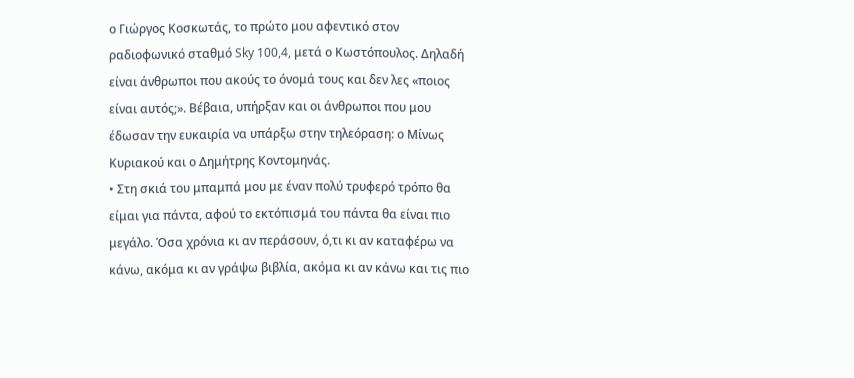ο Γιώργος Κοσκωτάς, το πρώτο μου αφεντικό στον ραδιοφωνικό σταθμό Sky 100,4, μετά ο Κωστόπουλος. Δηλαδή είναι άνθρωποι που ακούς το όνομά τους και δεν λες «ποιος είναι αυτός;». Βέβαια, υπήρξαν και οι άνθρωποι που μου έδωσαν την ευκαιρία να υπάρξω στην τηλεόραση: ο Μίνως Κυριακού και ο Δημήτρης Κοντομηνάς.
• Στη σκιά του μπαμπά μου με έναν πολύ τρυφερό τρόπο θα είμαι για πάντα, αφού το εκτόπισμά του πάντα θα είναι πιο μεγάλο. Όσα χρόνια κι αν περάσουν, ό,τι κι αν καταφέρω να κάνω, ακόμα κι αν γράψω βιβλία, ακόμα κι αν κάνω και τις πιο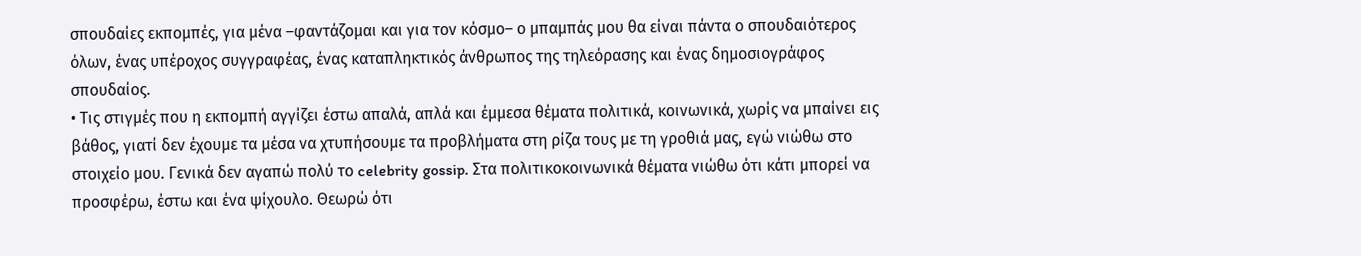σπουδαίες εκπομπές, για μένα –φαντάζομαι και για τον κόσμο– ο μπαμπάς μου θα είναι πάντα ο σπουδαιότερος όλων, ένας υπέροχος συγγραφέας, ένας καταπληκτικός άνθρωπος της τηλεόρασης και ένας δημοσιογράφος σπουδαίος.
• Τις στιγμές που η εκπομπή αγγίζει έστω απαλά, απλά και έμμεσα θέματα πολιτικά, κοινωνικά, χωρίς να μπαίνει εις βάθος, γιατί δεν έχουμε τα μέσα να χτυπήσουμε τα προβλήματα στη ρίζα τους με τη γροθιά μας, εγώ νιώθω στο στοιχείο μου. Γενικά δεν αγαπώ πολύ το celebrity gossip. Στα πολιτικοκοινωνικά θέματα νιώθω ότι κάτι μπορεί να προσφέρω, έστω και ένα ψίχουλο. Θεωρώ ότι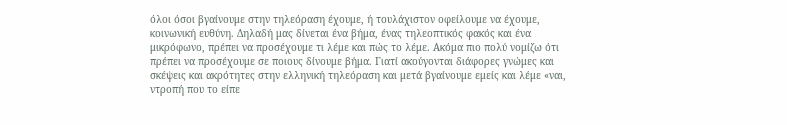όλοι όσοι βγαίνουμε στην τηλεόραση έχουμε, ή τουλάχιστον οφείλουμε να έχουμε, κοινωνική ευθύνη. Δηλαδή μας δίνεται ένα βήμα, ένας τηλεοπτικός φακός και ένα μικρόφωνο, πρέπει να προσέχουμε τι λέμε και πώς το λέμε. Ακόμα πιο πολύ νομίζω ότι πρέπει να προσέχουμε σε ποιους δίνουμε βήμα. Γιατί ακούγονται διάφορες γνώμες και σκέψεις και ακρότητες στην ελληνική τηλεόραση και μετά βγαίνουμε εμείς και λέμε «ναι, ντροπή που το είπε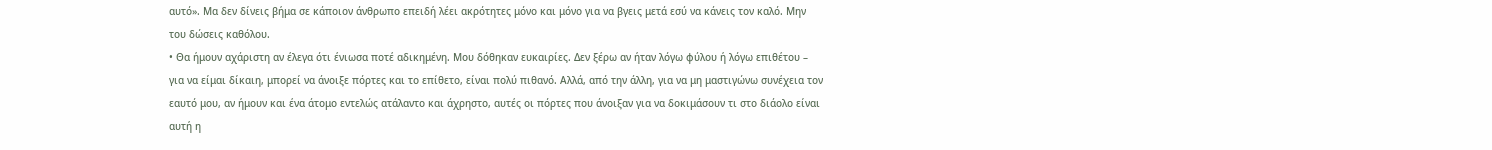αυτό». Μα δεν δίνεις βήμα σε κάποιον άνθρωπο επειδή λέει ακρότητες μόνο και μόνο για να βγεις μετά εσύ να κάνεις τον καλό. Μην του δώσεις καθόλου.
• Θα ήμουν αχάριστη αν έλεγα ότι ένιωσα ποτέ αδικημένη. Μου δόθηκαν ευκαιρίες. Δεν ξέρω αν ήταν λόγω φύλου ή λόγω επιθέτου – για να είμαι δίκαιη, μπορεί να άνοιξε πόρτες και το επίθετο, είναι πολύ πιθανό. Αλλά, από την άλλη, για να μη μαστιγώνω συνέχεια τον εαυτό μου, αν ήμουν και ένα άτομο εντελώς ατάλαντο και άχρηστο, αυτές οι πόρτες που άνοιξαν για να δοκιμάσουν τι στο διάολο είναι αυτή η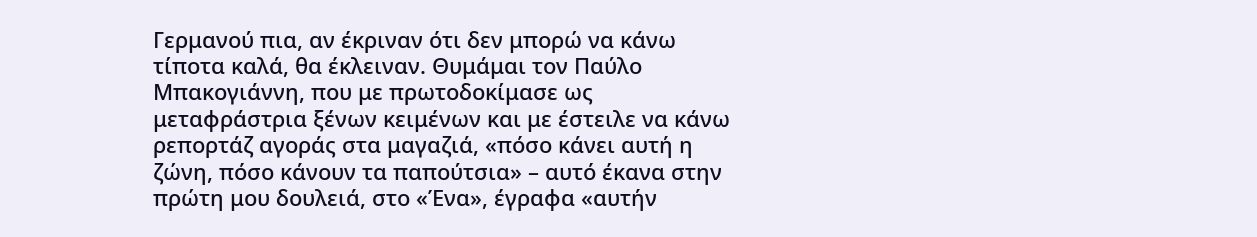Γερμανού πια, αν έκριναν ότι δεν μπορώ να κάνω τίποτα καλά, θα έκλειναν. Θυμάμαι τον Παύλο Μπακογιάννη, που με πρωτοδοκίμασε ως μεταφράστρια ξένων κειμένων και με έστειλε να κάνω ρεπορτάζ αγοράς στα μαγαζιά, «πόσο κάνει αυτή η ζώνη, πόσο κάνουν τα παπούτσια» – αυτό έκανα στην πρώτη μου δουλειά, στο «Ένα», έγραφα «αυτήν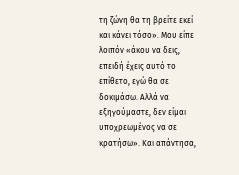τη ζώνη θα τη βρείτε εκεί και κάνει τόσο». Μου είπε λοιπόν «άκου να δεις, επειδή έχεις αυτό το επίθετο, εγώ θα σε δοκιμάσω. Αλλά να εξηγούμαστε, δεν είμαι υποχρεωμένος να σε κρατήσω». Και απάντησα,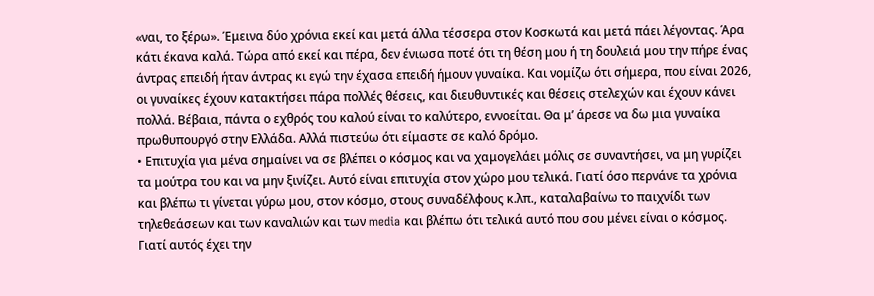«ναι, το ξέρω». Έμεινα δύο χρόνια εκεί και μετά άλλα τέσσερα στον Κοσκωτά και μετά πάει λέγοντας. Άρα κάτι έκανα καλά. Τώρα από εκεί και πέρα, δεν ένιωσα ποτέ ότι τη θέση μου ή τη δουλειά μου την πήρε ένας άντρας επειδή ήταν άντρας κι εγώ την έχασα επειδή ήμουν γυναίκα. Και νομίζω ότι σήμερα, που είναι 2026, οι γυναίκες έχουν κατακτήσει πάρα πολλές θέσεις, και διευθυντικές και θέσεις στελεχών και έχουν κάνει πολλά. Βέβαια, πάντα ο εχθρός του καλού είναι το καλύτερο, εννοείται. Θα μ’ άρεσε να δω μια γυναίκα πρωθυπουργό στην Ελλάδα. Αλλά πιστεύω ότι είμαστε σε καλό δρόμο.
• Επιτυχία για μένα σημαίνει να σε βλέπει ο κόσμος και να χαμογελάει μόλις σε συναντήσει, να μη γυρίζει τα μούτρα του και να μην ξινίζει. Αυτό είναι επιτυχία στον χώρο μου τελικά. Γιατί όσο περνάνε τα χρόνια και βλέπω τι γίνεται γύρω μου, στον κόσμο, στους συναδέλφους κ.λπ., καταλαβαίνω το παιχνίδι των τηλεθεάσεων και των καναλιών και των media και βλέπω ότι τελικά αυτό που σου μένει είναι ο κόσμος. Γιατί αυτός έχει την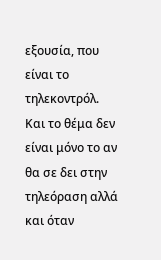εξουσία, που είναι το τηλεκοντρόλ. Και το θέμα δεν είναι μόνο το αν θα σε δει στην τηλεόραση αλλά και όταν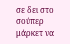σε δει στο σούπερ μάρκετ να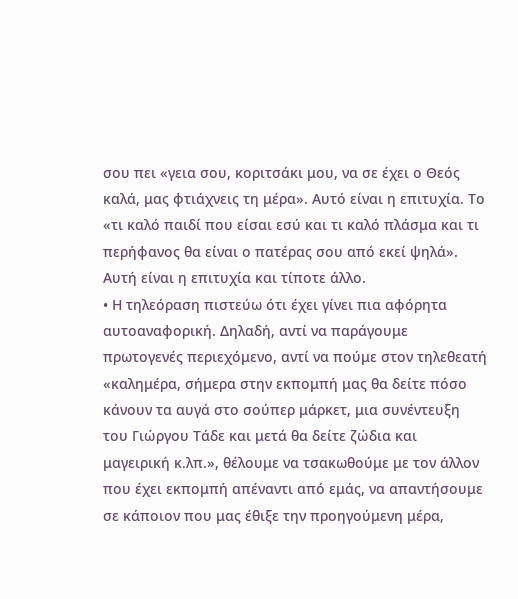σου πει «γεια σου, κοριτσάκι μου, να σε έχει ο Θεός καλά, μας φτιάχνεις τη μέρα». Αυτό είναι η επιτυχία. Το «τι καλό παιδί που είσαι εσύ και τι καλό πλάσμα και τι περήφανος θα είναι ο πατέρας σου από εκεί ψηλά». Αυτή είναι η επιτυχία και τίποτε άλλο.
• Η τηλεόραση πιστεύω ότι έχει γίνει πια αφόρητα αυτοαναφορική. Δηλαδή, αντί να παράγουμε πρωτογενές περιεχόμενο, αντί να πούμε στον τηλεθεατή «καλημέρα, σήμερα στην εκπομπή μας θα δείτε πόσο κάνουν τα αυγά στο σούπερ μάρκετ, μια συνέντευξη του Γιώργου Τάδε και μετά θα δείτε ζώδια και μαγειρική κ.λπ.», θέλουμε να τσακωθούμε με τον άλλον που έχει εκπομπή απέναντι από εμάς, να απαντήσουμε σε κάποιον που μας έθιξε την προηγούμενη μέρα,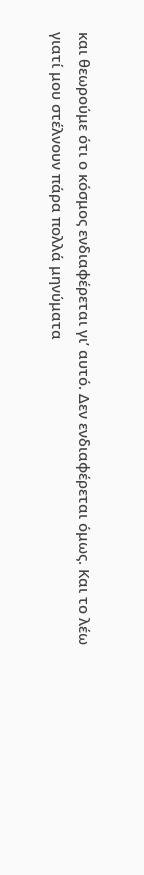και θεωρούμε ότι ο κόσμος ενδιαφέρεται γι’ αυτό. Δεν ενδιαφέρεται όμως. Και το λέω γιατί μου στέλνουν πάρα πολλά μηνύματα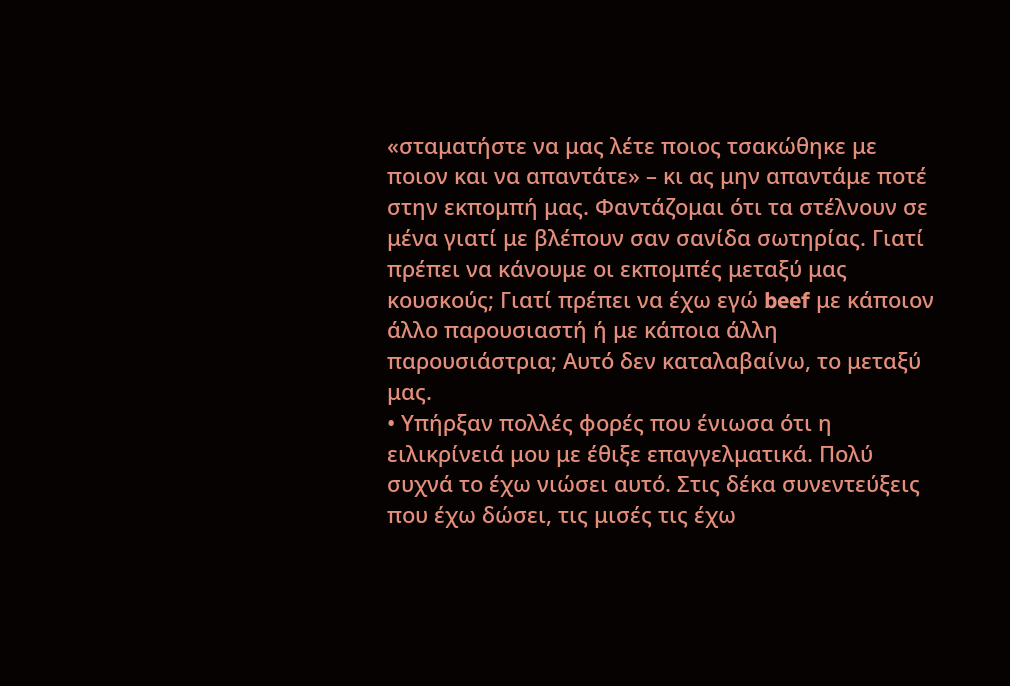«σταματήστε να μας λέτε ποιος τσακώθηκε με ποιον και να απαντάτε» – κι ας μην απαντάμε ποτέ στην εκπομπή μας. Φαντάζομαι ότι τα στέλνουν σε μένα γιατί με βλέπουν σαν σανίδα σωτηρίας. Γιατί πρέπει να κάνουμε οι εκπομπές μεταξύ μας κουσκούς; Γιατί πρέπει να έχω εγώ beef με κάποιον άλλο παρουσιαστή ή με κάποια άλλη παρουσιάστρια; Αυτό δεν καταλαβαίνω, το μεταξύ μας.
• Υπήρξαν πολλές φορές που ένιωσα ότι η ειλικρίνειά μου με έθιξε επαγγελματικά. Πολύ συχνά το έχω νιώσει αυτό. Στις δέκα συνεντεύξεις που έχω δώσει, τις μισές τις έχω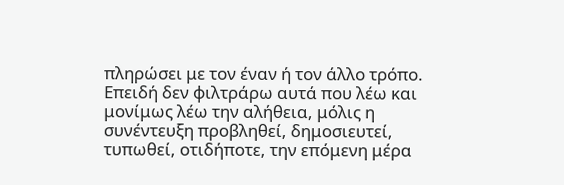πληρώσει με τον έναν ή τον άλλο τρόπο. Επειδή δεν φιλτράρω αυτά που λέω και μονίμως λέω την αλήθεια, μόλις η συνέντευξη προβληθεί, δημοσιευτεί, τυπωθεί, οτιδήποτε, την επόμενη μέρα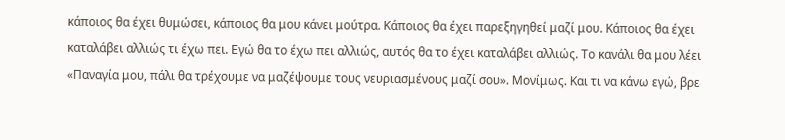κάποιος θα έχει θυμώσει, κάποιος θα μου κάνει μούτρα. Κάποιος θα έχει παρεξηγηθεί μαζί μου. Κάποιος θα έχει καταλάβει αλλιώς τι έχω πει. Εγώ θα το έχω πει αλλιώς, αυτός θα το έχει καταλάβει αλλιώς. Το κανάλι θα μου λέει «Παναγία μου, πάλι θα τρέχουμε να μαζέψουμε τους νευριασμένους μαζί σου». Μονίμως. Και τι να κάνω εγώ, βρε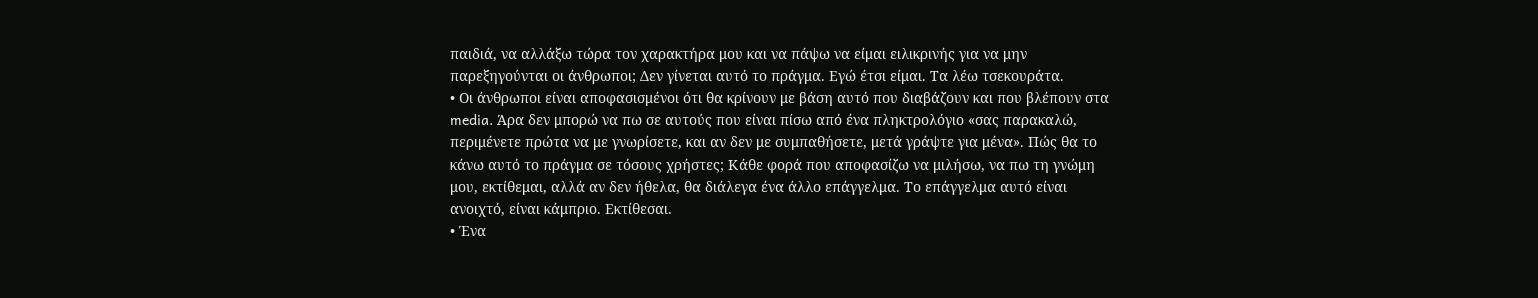παιδιά, να αλλάξω τώρα τον χαρακτήρα μου και να πάψω να είμαι ειλικρινής για να μην παρεξηγούνται οι άνθρωποι; Δεν γίνεται αυτό το πράγμα. Εγώ έτσι είμαι. Τα λέω τσεκουράτα.
• Οι άνθρωποι είναι αποφασισμένοι ότι θα κρίνουν με βάση αυτό που διαβάζουν και που βλέπουν στα media. Άρα δεν μπορώ να πω σε αυτούς που είναι πίσω από ένα πληκτρολόγιο «σας παρακαλώ, περιμένετε πρώτα να με γνωρίσετε, και αν δεν με συμπαθήσετε, μετά γράψτε για μένα». Πώς θα το κάνω αυτό το πράγμα σε τόσους χρήστες; Κάθε φορά που αποφασίζω να μιλήσω, να πω τη γνώμη μου, εκτίθεμαι, αλλά αν δεν ήθελα, θα διάλεγα ένα άλλο επάγγελμα. Το επάγγελμα αυτό είναι ανοιχτό, είναι κάμπριο. Εκτίθεσαι.
• Ένα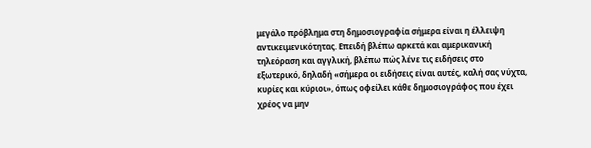μεγάλο πρόβλημα στη δημοσιογραφία σήμερα είναι η έλλειψη αντικειμενικότητας. Επειδή βλέπω αρκετά και αμερικανική τηλεόραση και αγγλική, βλέπω πώς λένε τις ειδήσεις στο εξωτερικό, δηλαδή «σήμερα οι ειδήσεις είναι αυτές, καλή σας νύχτα, κυρίες και κύριοι», όπως οφείλει κάθε δημοσιογράφος που έχει χρέος να μην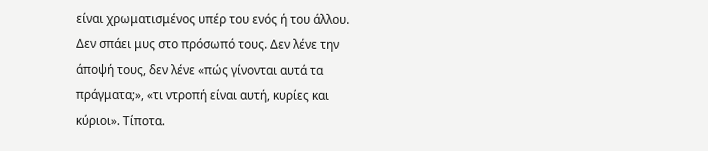είναι χρωματισμένος υπέρ του ενός ή του άλλου. Δεν σπάει μυς στο πρόσωπό τους. Δεν λένε την άποψή τους, δεν λένε «πώς γίνονται αυτά τα πράγματα;», «τι ντροπή είναι αυτή, κυρίες και κύριοι». Τίποτα.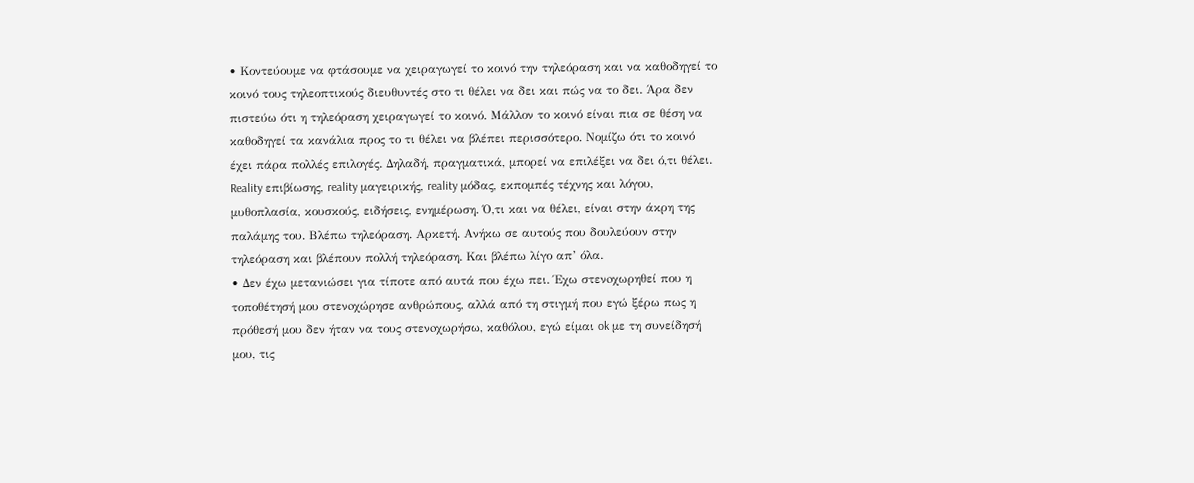• Κοντεύουμε να φτάσουμε να χειραγωγεί το κοινό την τηλεόραση και να καθοδηγεί το κοινό τους τηλεοπτικούς διευθυντές στο τι θέλει να δει και πώς να το δει. Άρα δεν πιστεύω ότι η τηλεόραση χειραγωγεί το κοινό. Μάλλον το κοινό είναι πια σε θέση να καθοδηγεί τα κανάλια προς το τι θέλει να βλέπει περισσότερο. Νομίζω ότι το κοινό έχει πάρα πολλές επιλογές. Δηλαδή, πραγματικά, μπορεί να επιλέξει να δει ό,τι θέλει. Reality επιβίωσης, reality μαγειρικής, reality μόδας, εκπομπές τέχνης και λόγου, μυθοπλασία, κουσκούς, ειδήσεις, ενημέρωση. Ό,τι και να θέλει, είναι στην άκρη της παλάμης του. Βλέπω τηλεόραση. Αρκετή. Ανήκω σε αυτούς που δουλεύουν στην τηλεόραση και βλέπουν πολλή τηλεόραση. Και βλέπω λίγο απ’ όλα.
• Δεν έχω μετανιώσει για τίποτε από αυτά που έχω πει. Έχω στενoχωρηθεί που η τοποθέτησή μου στενoχώρησε ανθρώπους, αλλά από τη στιγμή που εγώ ξέρω πως η πρόθεσή μου δεν ήταν να τους στενoχωρήσω, καθόλου, εγώ είμαι ok με τη συνείδησή μου, τις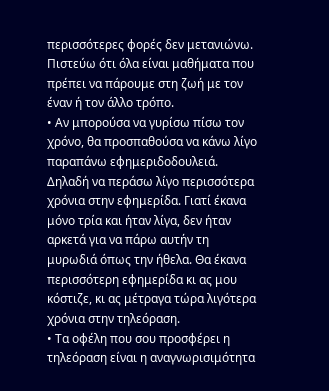περισσότερες φορές δεν μετανιώνω. Πιστεύω ότι όλα είναι μαθήματα που πρέπει να πάρουμε στη ζωή με τον έναν ή τον άλλο τρόπο.
• Αν μπορούσα να γυρίσω πίσω τον χρόνο, θα προσπαθούσα να κάνω λίγο παραπάνω εφημεριδοδουλειά. Δηλαδή να περάσω λίγο περισσότερα χρόνια στην εφημερίδα. Γιατί έκανα μόνο τρία και ήταν λίγα, δεν ήταν αρκετά για να πάρω αυτήν τη μυρωδιά όπως την ήθελα. Θα έκανα περισσότερη εφημερίδα κι ας μου κόστιζε, κι ας μέτραγα τώρα λιγότερα χρόνια στην τηλεόραση.
• Τα οφέλη που σου προσφέρει η τηλεόραση είναι η αναγνωρισιμότητα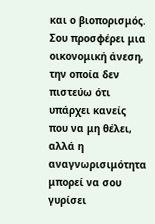και ο βιοπορισμός. Σου προσφέρει μια οικονομική άνεση, την οποία δεν πιστεύω ότι υπάρχει κανείς που να μη θέλει, αλλά η αναγνωρισιμότητα μπορεί να σου γυρίσει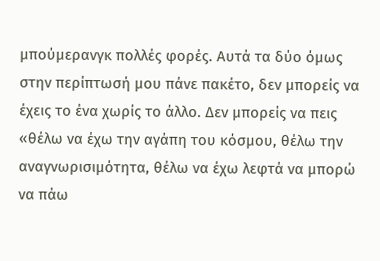μπούμερανγκ πολλές φορές. Αυτά τα δύο όμως στην περίπτωσή μου πάνε πακέτο, δεν μπορείς να έχεις το ένα χωρίς το άλλο. Δεν μπορείς να πεις «θέλω να έχω την αγάπη του κόσμου, θέλω την αναγνωρισιμότητα, θέλω να έχω λεφτά να μπορώ να πάω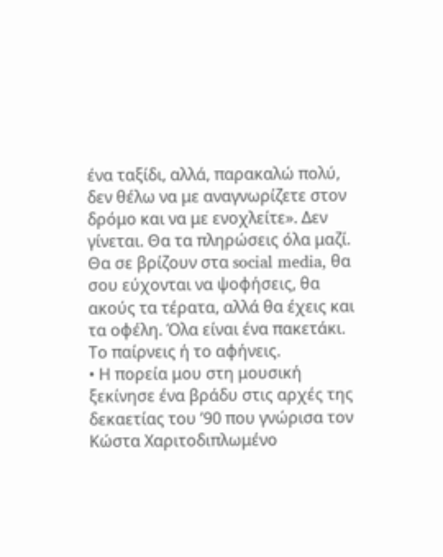ένα ταξίδι, αλλά, παρακαλώ πολύ, δεν θέλω να με αναγνωρίζετε στον δρόμο και να με ενοχλείτε». Δεν γίνεται. Θα τα πληρώσεις όλα μαζί. Θα σε βρίζουν στα social media, θα σου εύχονται να ψοφήσεις, θα ακούς τα τέρατα, αλλά θα έχεις και τα οφέλη. Όλα είναι ένα πακετάκι. Το παίρνεις ή το αφήνεις.
• Η πορεία μου στη μουσική ξεκίνησε ένα βράδυ στις αρχές της δεκαετίας του ’90 που γνώρισα τον Κώστα Χαριτοδιπλωμένο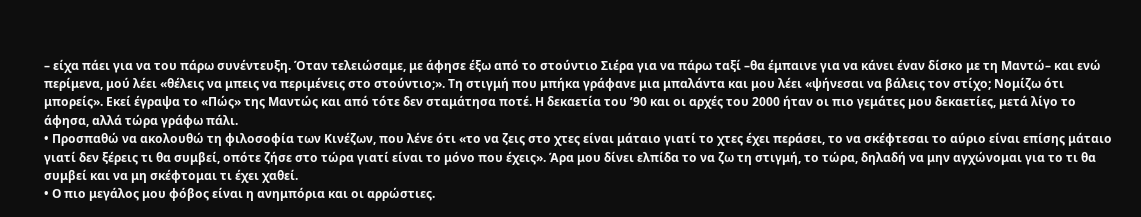– είχα πάει για να του πάρω συνέντευξη. Όταν τελειώσαμε, με άφησε έξω από το στούντιο Σιέρα για να πάρω ταξί –θα έμπαινε για να κάνει έναν δίσκο με τη Μαντώ– και ενώ περίμενα, μού λέει «θέλεις να μπεις να περιμένεις στο στούντιο;». Τη στιγμή που μπήκα γράφανε μια μπαλάντα και μου λέει «ψήνεσαι να βάλεις τον στίχο; Νομίζω ότι μπορείς». Εκεί έγραψα το «Πώς» της Μαντώς και από τότε δεν σταμάτησα ποτέ. Η δεκαετία του ’90 και οι αρχές του 2000 ήταν οι πιο γεμάτες μου δεκαετίες, μετά λίγο το άφησα, αλλά τώρα γράφω πάλι.
• Προσπαθώ να ακολουθώ τη φιλοσοφία των Κινέζων, που λένε ότι «το να ζεις στο χτες είναι μάταιο γιατί το χτες έχει περάσει, το να σκέφτεσαι το αύριο είναι επίσης μάταιο γιατί δεν ξέρεις τι θα συμβεί, οπότε ζήσε στο τώρα γιατί είναι το μόνο που έχεις». Άρα μου δίνει ελπίδα το να ζω τη στιγμή, το τώρα, δηλαδή να μην αγχώνομαι για το τι θα συμβεί και να μη σκέφτομαι τι έχει χαθεί.
• Ο πιο μεγάλος μου φόβος είναι η ανημπόρια και οι αρρώστιες.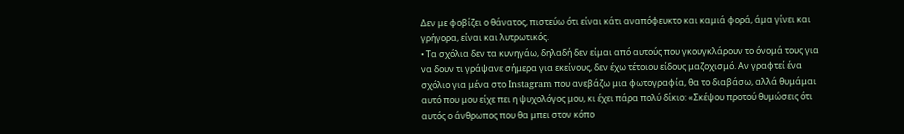Δεν με φοβίζει ο θάνατος, πιστεύω ότι είναι κάτι αναπόφευκτο και καμιά φορά, άμα γίνει και γρήγορα, είναι και λυτρωτικός.
• Τα σχόλια δεν τα κυνηγάω, δηλαδή δεν είμαι από αυτούς που γκουγκλάρουν το όνομά τους για να δουν τι γράψανε σήμερα για εκείνους, δεν έχω τέτοιου είδους μαζοχισμό. Αν γραφτεί ένα σχόλιο για μένα στο Instagram που ανεβάζω μια φωτογραφία, θα το διαβάσω, αλλά θυμάμαι αυτό που μου είχε πει η ψυχολόγος μου, κι έχει πάρα πολύ δίκιο: «Σκέψου προτού θυμώσεις ότι αυτός ο άνθρωπος που θα μπει στον κόπο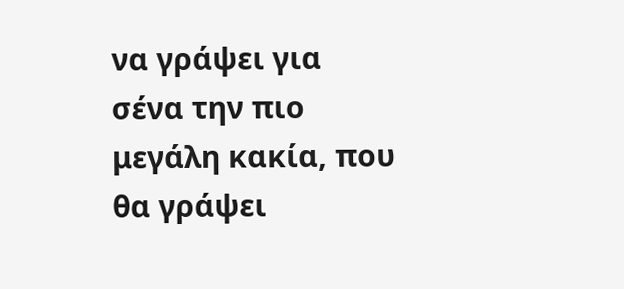να γράψει για σένα την πιο μεγάλη κακία, που θα γράψει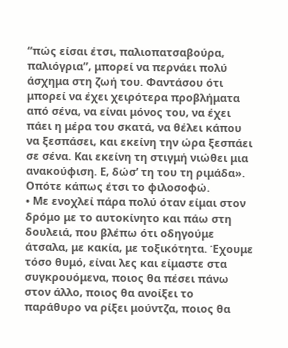“πώς είσαι έτσι, παλιοπατσαβούρα, παλιόγρια”, μπορεί να περνάει πολύ άσχημα στη ζωή του. Φαντάσου ότι μπορεί να έχει χειρότερα προβλήματα από σένα, να είναι μόνος του, να έχει πάει η μέρα του σκατά, να θέλει κάπου να ξεσπάσει, και εκείνη την ώρα ξεσπάει σε σένα. Και εκείνη τη στιγμή νιώθει μια ανακούφιση. Ε, δώσ’ τη του τη ριμάδα». Οπότε κάπως έτσι το φιλοσοφώ.
• Με ενοχλεί πάρα πολύ όταν είμαι στον δρόμο με το αυτοκίνητο και πάω στη δουλειά, που βλέπω ότι οδηγούμε άτσαλα, με κακία, με τοξικότητα. Έχουμε τόσο θυμό, είναι λες και είμαστε στα συγκρουόμενα, ποιος θα πέσει πάνω στον άλλο, ποιος θα ανοίξει το παράθυρο να ρίξει μούντζα, ποιος θα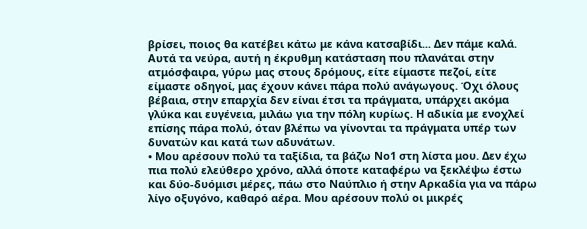βρίσει, ποιος θα κατέβει κάτω με κάνα κατσαβίδι... Δεν πάμε καλά. Αυτά τα νεύρα, αυτή η έκρυθμη κατάσταση που πλανάται στην ατμόσφαιρα, γύρω μας στους δρόμους, είτε είμαστε πεζοί, είτε είμαστε οδηγοί, μας έχουν κάνει πάρα πολύ ανάγωγους. Όχι όλους βέβαια, στην επαρχία δεν είναι έτσι τα πράγματα, υπάρχει ακόμα γλύκα και ευγένεια, μιλάω για την πόλη κυρίως. Η αδικία με ενοχλεί επίσης πάρα πολύ, όταν βλέπω να γίνονται τα πράγματα υπέρ των δυνατών και κατά των αδυνάτων.
• Μου αρέσουν πολύ τα ταξίδια, τα βάζω Νο1 στη λίστα μου. Δεν έχω πια πολύ ελεύθερο χρόνο, αλλά όποτε καταφέρω να ξεκλέψω έστω και δύο-δυόμισι μέρες, πάω στο Ναύπλιο ή στην Αρκαδία για να πάρω λίγο οξυγόνο, καθαρό αέρα. Μου αρέσουν πολύ οι μικρές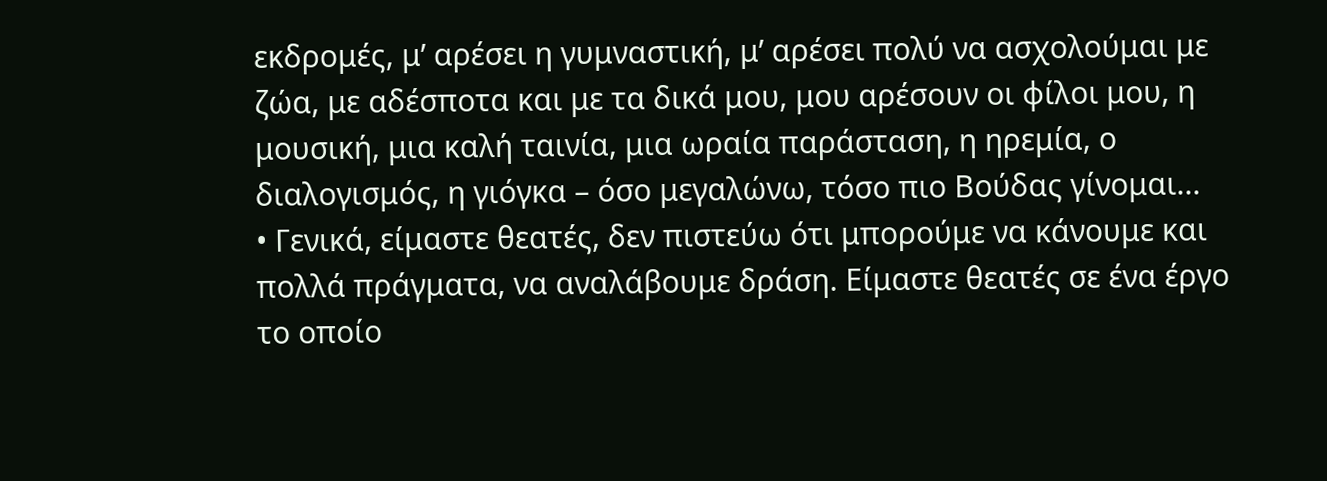εκδρομές, μ’ αρέσει η γυμναστική, μ’ αρέσει πολύ να ασχολούμαι με ζώα, με αδέσποτα και με τα δικά μου, μου αρέσουν οι φίλοι μου, η μουσική, μια καλή ταινία, μια ωραία παράσταση, η ηρεμία, ο διαλογισμός, η γιόγκα – όσο μεγαλώνω, τόσο πιο Βούδας γίνομαι...
• Γενικά, είμαστε θεατές, δεν πιστεύω ότι μπορούμε να κάνουμε και πολλά πράγματα, να αναλάβουμε δράση. Είμαστε θεατές σε ένα έργο το οποίο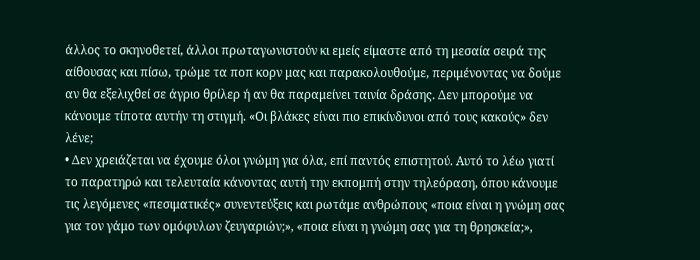άλλος το σκηνοθετεί, άλλοι πρωταγωνιστούν κι εμείς είμαστε από τη μεσαία σειρά της αίθουσας και πίσω, τρώμε τα ποπ κορν μας και παρακολουθούμε, περιμένοντας να δούμε αν θα εξελιχθεί σε άγριο θρίλερ ή αν θα παραμείνει ταινία δράσης. Δεν μπορούμε να κάνουμε τίποτα αυτήν τη στιγμή. «Οι βλάκες είναι πιο επικίνδυνοι από τους κακούς» δεν λένε;
• Δεν χρειάζεται να έχουμε όλοι γνώμη για όλα, επί παντός επιστητού. Αυτό το λέω γιατί το παρατηρώ και τελευταία κάνοντας αυτή την εκπομπή στην τηλεόραση, όπου κάνουμε τις λεγόμενες «πεσιματικές» συνεντεύξεις και ρωτάμε ανθρώπους «ποια είναι η γνώμη σας για τον γάμο των ομόφυλων ζευγαριών;», «ποια είναι η γνώμη σας για τη θρησκεία;»,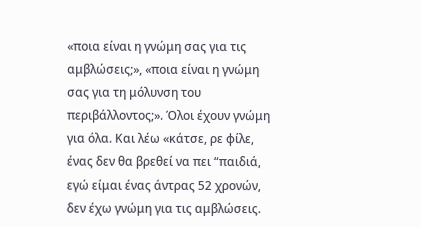«ποια είναι η γνώμη σας για τις αμβλώσεις;», «ποια είναι η γνώμη σας για τη μόλυνση του περιβάλλοντος;». Όλοι έχουν γνώμη για όλα. Και λέω «κάτσε, ρε φίλε, ένας δεν θα βρεθεί να πει “παιδιά, εγώ είμαι ένας άντρας 52 χρονών, δεν έχω γνώμη για τις αμβλώσεις.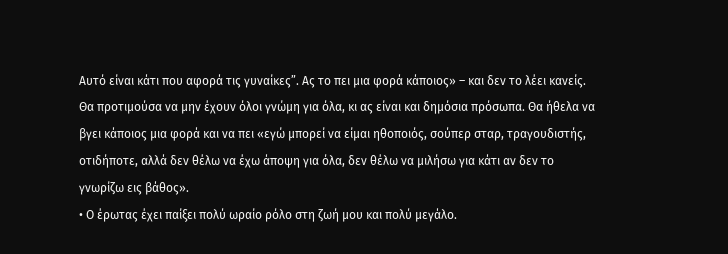Αυτό είναι κάτι που αφορά τις γυναίκες”. Ας το πει μια φορά κάποιος» – και δεν το λέει κανείς. Θα προτιμούσα να μην έχουν όλοι γνώμη για όλα, κι ας είναι και δημόσια πρόσωπα. Θα ήθελα να βγει κάποιος μια φορά και να πει «εγώ μπορεί να είμαι ηθοποιός, σούπερ σταρ, τραγουδιστής, οτιδήποτε, αλλά δεν θέλω να έχω άποψη για όλα, δεν θέλω να μιλήσω για κάτι αν δεν το γνωρίζω εις βάθος».
• Ο έρωτας έχει παίξει πολύ ωραίο ρόλο στη ζωή μου και πολύ μεγάλο.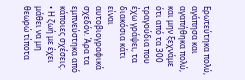Ερωτεύτηκα πολύ, αγάπησα και αγαπήθηκα πολύ, και μην ξεχνάμε ότι από τα 300 τραγούδια που έχω γράψει, τα διακόσια κάτι είναι αυτοβιογραφικά σχεδόν. Άρα τα εμπνεύστηκα από κάποιες σχέσεις.
• Η ζωή με έχει μάθει να μη θεωρώ τίποτα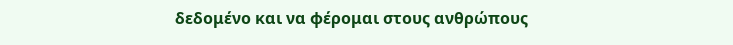δεδομένο και να φέρομαι στους ανθρώπους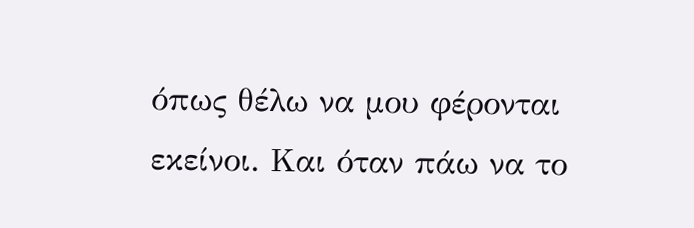όπως θέλω να μου φέρονται εκείνοι. Και όταν πάω να το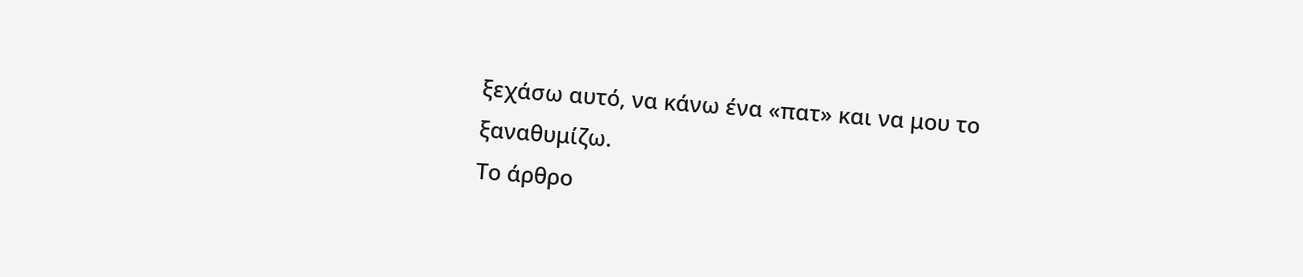ξεχάσω αυτό, να κάνω ένα «πατ» και να μου το ξαναθυμίζω.
Το άρθρο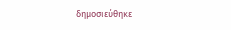δημοσιεύθηκε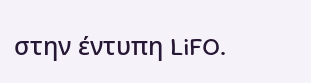στην έντυπη LiFO.